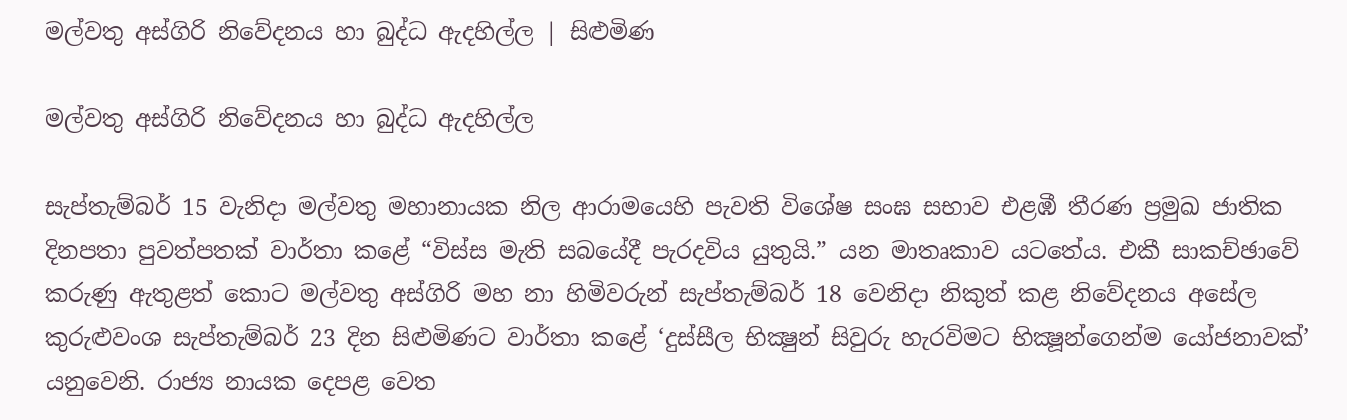මල්වතු අස්ගිරි නිවේදනය හා බුද්ධ ඇදහිල්ල | සිළුමිණ

මල්වතු අස්ගිරි නිවේදනය හා බුද්ධ ඇදහිල්ල

සැප්තැම්බර් 15 වැනිදා මල්වතු මහානායක නිල ආරාමයෙහි පැවති විශේෂ සංඝ සභාව එළඹී තීරණ ප්‍රමුඛ ජාතික දිනපතා පුවත්පතක් වාර්තා කළේ “විස්ස මැති සබයේදී පැරදවිය යුතුයි.” යන මාතෘකාව යටතේය. එකී සාකච්ඡාවේ කරුණු ඇතුළත් කොට මල්වතු අස්ගිරි මහ නා හිමිවරුන් සැප්තැම්බර් 18 වෙනිදා නිකුත් කළ නිවේදනය අසේල කුරුළුවංශ සැප්තැම්බර් 23 දින සිළුමිණට වාර්තා කළේ ‘දුස්සීල භික්‍ෂුන් සිවුරු හැරවිමට භික්‍ෂූන්ගෙන්ම යෝජනාවක්’ යනුවෙනි. රාජ්‍ය නායක දෙපළ වෙත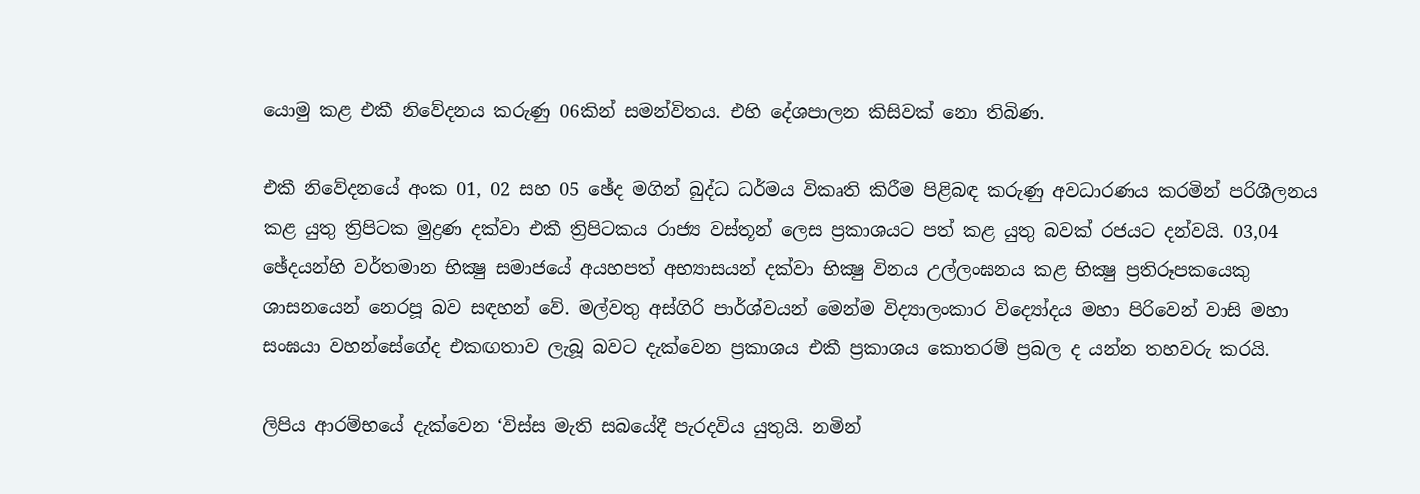යොමු කළ එකී නිවේදනය කරුණු 06කින් සමන්විතය. එහි දේශපාලන කිසිවක් නො තිබිණ.

එකී නිවේදනයේ අංක 01, 02 සහ 05 ඡේද මගින් බුද්ධ ධර්මය විකෘති කිරීම පිළිබඳ කරුණු අවධාරණය කරමින් පරිශීලනය කළ යුතු ත්‍රිපිටක මුද්‍රණ දක්වා එකී ත්‍රිපිටකය රාජ්‍ය වස්තූන් ලෙස ප්‍රකාශයට පත් කළ යුතු බවක් රජයට දන්වයි. 03,04 ඡේදයන්හි වර්තමාන භික්‍ෂු සමාජයේ අයහපත් අභ්‍යාසයන් දක්වා භික්‍ෂු විනය උල්ලංඝනය කළ භික්‍ෂු ප්‍රතිරූපකයෙකු ශාසනයෙන් නෙරපූ බව සඳහන් වේ. මල්වතු අස්ගිරි පාර්ශ්වයන් මෙන්ම විද්‍යාලංකාර විද්‍යෝදය මහා පිරිවෙන් වාසි මහා සංඝයා වහන්සේගේද එකඟතාව ලැබූ බවට දැක්වෙන ප්‍රකාශය එකී ප්‍රකාශය කොතරම් ප්‍රබල ද යන්න තහවරු කරයි.

ලිපිය ආරම්භයේ දැක්වෙන ‘විස්ස මැති සබයේදී පැරදවිය යුතුයි. නමින්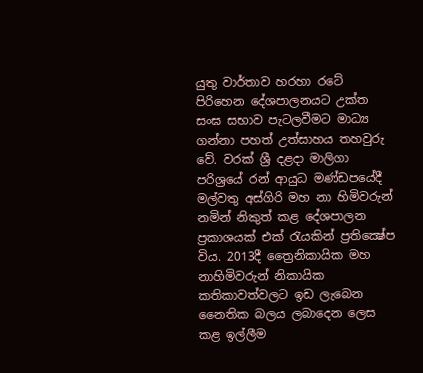යුතු වාර්තාව හරහා රටේ පිරිහෙන දේශපාලනයට උක්ත සංඝ සභාව පැටලවීමට මාධ්‍ය ගන්නා පහත් උත්සාහය තහවුරු වේ. වරක් ශ්‍රී දළදා මාලිගා පරිශ්‍රයේ රන් ආයුධ මණ්ඩපයේදී මල්වතු අස්ගිරි මහ නා හිමිවරුන් නමින් නිකුත් කළ දේශපාලන ප්‍රකාශයක් එක් රැයකින් ප්‍රතික්‍ෂේප විය. 2013දී ත්‍රෛනිකායික මහ නාහිමිවරුන් නිකායික කතිකාවත්වලට ඉඩ ලැබෙන නෛතික බලය ලබාදෙන ලෙස කළ ඉල්ලීම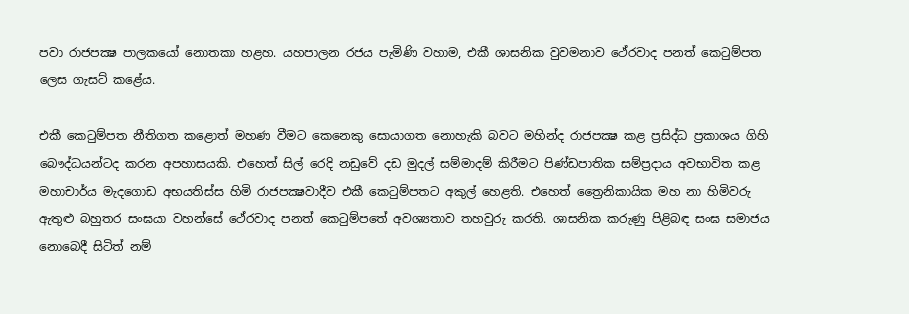පවා රාජපක්‍ෂ පාලකයෝ නොතකා හළහ. යහපාලන රජය පැමිණි වහාම, එකී ශාසනික වුවමනාව ථේරවාද පනත් කෙටුම්පත ලෙස ගැසට් කළේය.

එකී කෙටුම්පත නීතිගත කළොත් මහණ වීමට කෙනෙකු සොයාගත නොහැකි බවට මහින්ද රාජපක්‍ෂ කළ ප්‍රසිද්ධ ප්‍රකාශය ගිහි බෞද්ධයන්ටද කරන අපහාසයකි. එහෙත් සිල් රෙදි නඩුවේ දඩ මුදල් සම්මාදම් කිරීමට පිණ්ඩපාතික සම්ප්‍රදාය අවභාවිත කළ මහාචාර්ය මැදගොඩ අභයතිස්ස හිමි රාජපක්‍ෂවාදීව එකී කෙටුම්පතට අකුල් හෙළති. එහෙත් ත්‍රෛනිකායික මහ නා හිමිවරු ඇතුළු බහුතර සංඝයා වහන්සේ ථේරවාද පනත් කෙටුම්පතේ අවශ්‍යතාව තහවුරු කරති. ශාසනික කරුණු පිළිබඳ සංඝ සමාජය නොබෙදී සිටිත් නම්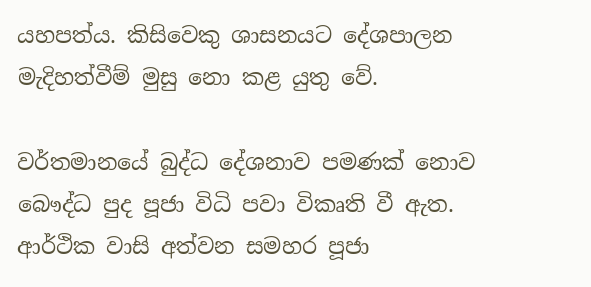යහපත්ය. කිසිවෙකු ශාසනයට දේශපාලන මැදිහත්වීම් මුසු නො කළ යුතු වේ.

වර්තමානයේ බුද්ධ දේශනාව පමණක් නොව බෞද්ධ පුද පූජා විධි පවා විකෘති වී ඇත. ආර්ථික වාසි අත්වන සමහර පූජා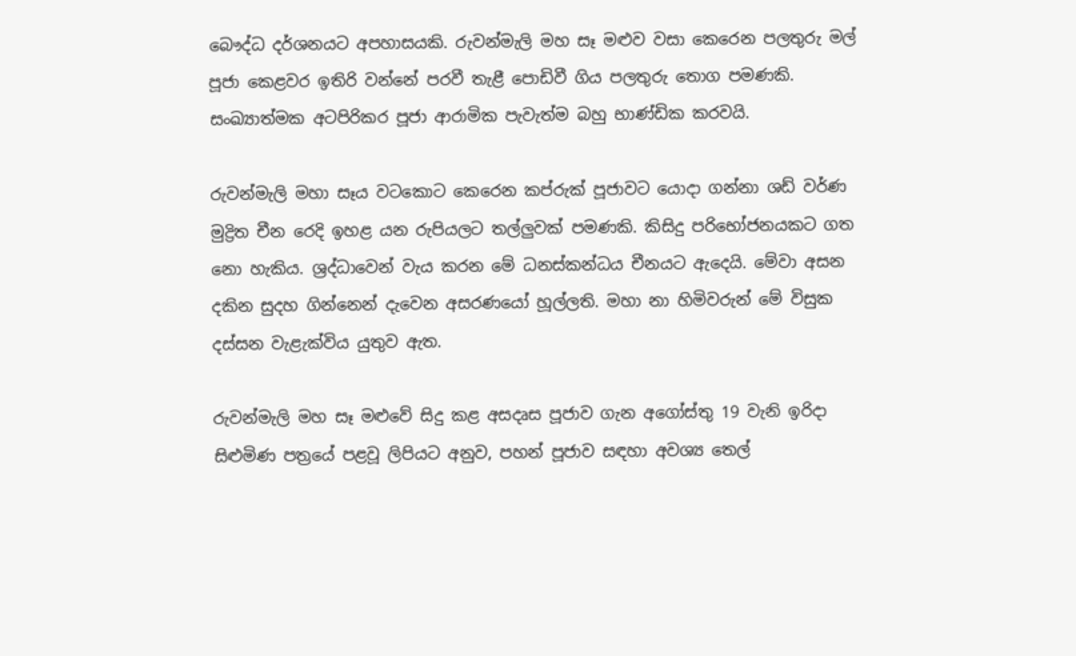බෞද්ධ දර්ශනයට අපහාසයකි. රුවන්මැලි මහ සෑ මළුව වසා කෙරෙන පලතුරු මල් පූජා කෙළවර ඉතිරි වන්නේ පරවී තැළී පොඩිවී ගිය පලතුරු තොග පමණකි. සංඛ්‍යාත්මක අටපිරිකර පූජා ආරාමික පැවැත්ම බහු භාණ්ඩික කරවයි.

රුවන්මැලි මහා සෑය වටකොට කෙරෙන කප්රුක් පූජාවට යොදා ගන්නා ශඩ් වර්ණ මුද්‍රිත චීන රෙදි ඉහළ යන රුපියලට තල්ලුවක් පමණකි. කිසිදු පරිභෝජනයකට ගත නො හැකිය. ශ්‍රද්ධාවෙන් වැය කරන මේ ධනස්කන්ධය චීනයට ඇදෙයි. මේවා අසන දකින සුදහ ගින්නෙන් දැවෙන අසරණයෝ හූල්ලති. මහා නා හිමිවරුන් මේ විසුක දස්සන වැළැක්විය යුතුව ඇත.

රුවන්මැලි මහ සෑ මළුවේ සිදු කළ අසදෘස පූජාව ගැන අගෝස්තු 19 වැනි ඉරිදා සිළුමිණ පත්‍රයේ පළවූ ලිපියට අනුව, පහන් පූජාව සඳහා අවශ්‍ය තෙල්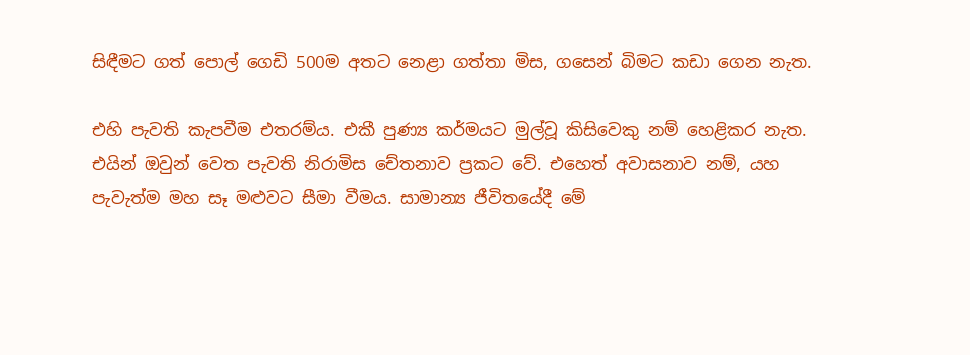සිඳීමට ගත් පොල් ගෙඩි 500ම අතට නෙළා ගත්තා මිස, ගසෙන් බිමට කඩා ගෙන නැත.

එහි පැවති කැපවීම එතරම්ය. එකී පුණ්‍ය කර්මයට මුල්වූ කිසිවෙකු නම් හෙළිකර නැත. එයින් ඔවුන් වෙත පැවති නිරාමිස චේතනාව ප්‍රකට වේ. එහෙත් අවාසනාව නම්, යහ පැවැත්ම මහ සෑ මළුවට සීමා වීමය. සාමාන්‍ය ජීවිතයේදී මේ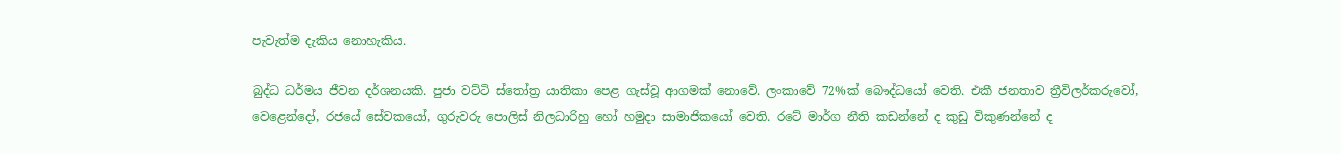පැවැත්ම දැකිය නොහැකිය.

බුද්ධ ධර්මය ජීවන දර්ශනයකි. පුජා වට්ටි ස්තෝත්‍ර යාතිකා පෙළ ගැස්වූ ආගමක් නොවේ. ලංකාවේ 72%ක් බෞද්ධයෝ වෙති. එකී ජනතාව ත්‍රීවිලර්කරුවෝ, වෙළෙන්දෝ, රජයේ සේවකයෝ, ගුරුවරු පොලිස් නිලධාරිහු හෝ හමුදා සාමාජිකයෝ වෙති. රටේ මාර්ග නීති කඩන්නේ ද කුඩු විකුණන්නේ ද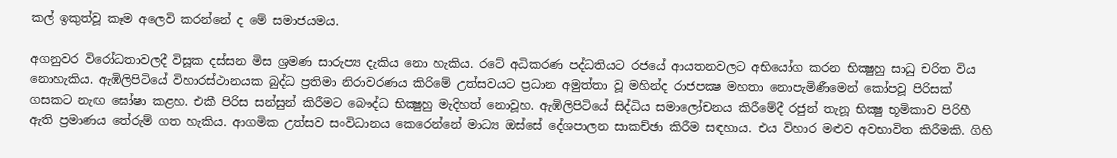කල් ඉකුත්වූ කෑම අලෙවි කරන්නේ ද මේ සමාජයමය.

අගනුවර විරෝධතාවලදී විසූක දස්සන මිස ශ්‍රමණ සාරුප්‍ය දැකිය නො හැකිය. රටේ අධිකරණ පද්ධතියට රජයේ ආයතනවලට අභියෝග කරන භික්‍ෂුහු සාධු චරිත විය නොහැකිය. ඇඹිලිපිටියේ විහාරස්ථානයක බුද්ධ ප්‍රතිමා නිරාවරණය කිරිමේ උත්සවයට ප්‍රධාන අමුත්තා වූ මහින්ද රාජපක්‍ෂ මහතා නොපැමිණීමෙන් කෝපවූ පිරිසක් ගසකට නැඟ ඝෝෂා කළහ. එකී පිරිස සන්සුන් කිරීමට බෞද්ධ භික්‍ෂුහු මැදිහත් නොවූහ. ඇඹිලිපිටියේ සිද්ධිය සමාලෝචනය කිරීමේදී රජුන් තැනූ භික්‍ෂු භූමිකාව පිරිහී ඇති ප්‍රමාණය තේරුම් ගත හැකිය. ආගමික උත්සව සංවිධානය කෙරෙන්නේ මාධ්‍ය ඔස්සේ දේශපාලන සාකච්ඡා කිරීම සඳහාය. එය විහාර මළුව අවභාවිත කිරීමකි. ගිහි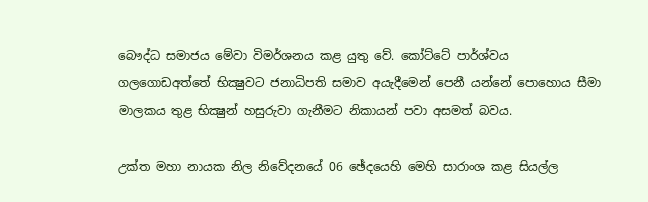බෞද්ධ සමාජය මේවා විමර්ශනය කළ යුතු වේ. කෝට්ටේ පාර්ශ්වය ගලගොඩඅත්තේ භික්‍ෂුවට ජනාධිපති සමාව අයැදීමෙන් පෙනී යන්නේ පොහොය සීමා මාලකය තුළ භික්‍ෂුන් හසුරුවා ගැනීමට නිකායන් පවා අසමත් බවය.

උක්ත මහා නායක නිල නිවේදනයේ 06 ඡේදයෙහි මෙහි සාරාංශ කළ සියල්ල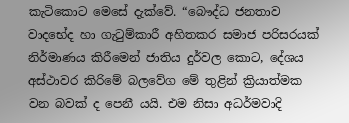කැටිකොට මෙසේ දැක්වේ. “බෞද්ධ ජනතාව වාදභේද හා ගැටුම්කාරී අහිතකර සමාජ පරිසරයක් නිර්මාණය කිරීමෙන් ජාතිය දුර්වල කොට, දේශය අස්ථාවර කිරිමේ බලවේග මේ තුළින් ක්‍රියාත්මක වන බවක් ද පෙනී යයි. එම නිසා අධර්මවාදි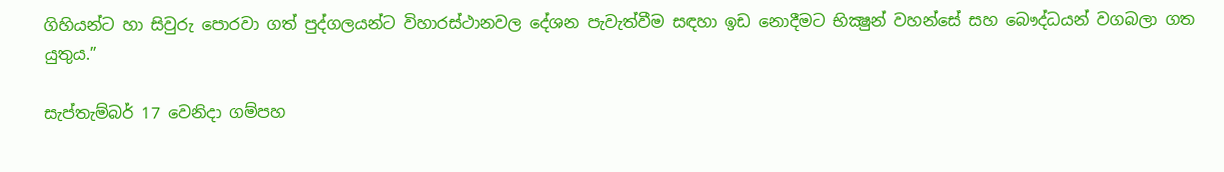ගිහියන්ට හා සිවුරු පොරවා ගත් පුද්ගලයන්ට විහාරස්ථානවල දේශන පැවැත්වීම සඳහා ඉඩ නොදීමට භික්‍ෂුන් වහන්සේ සහ බෞද්ධයන් වගබලා ගත යුතුය.”

සැප්තැම්බර් 17 වෙනිදා ගම්පහ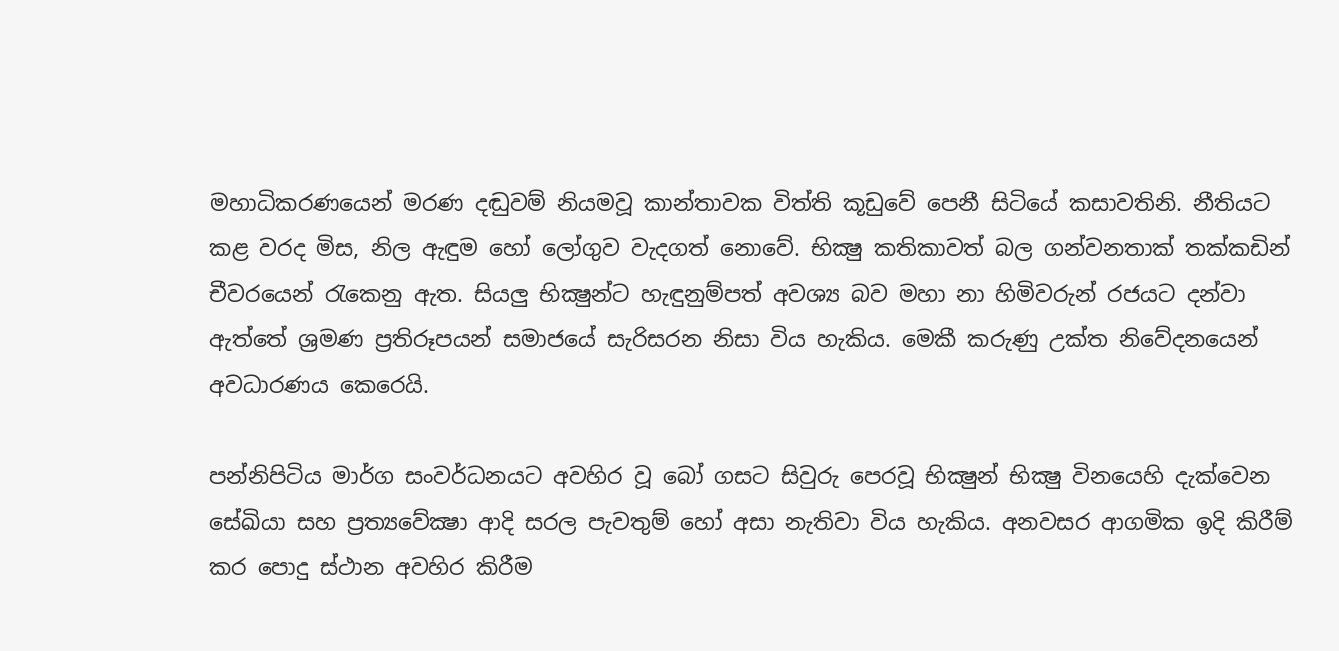මහාධිකරණයෙන් මරණ දඬුවම් නියමවූ කාන්තාවක විත්ති කූඩුවේ පෙනී සිටියේ කසාවතිනි. නීතියට කළ වරද මිස, නිල ඇඳුම හෝ ලෝගුව වැදගත් නොවේ. භික්‍ෂු කතිකාවත් බල ගන්වනතාක් තක්කඩින් චීවරයෙන් රැකෙනු ඇත. සියලු භික්‍ෂුන්ට හැඳුනුම්පත් අවශ්‍ය බව මහා නා හිමිවරුන් රජයට දන්වා ඇත්තේ ශ්‍රමණ ප්‍රතිරූපයන් සමාජයේ සැරිසරන නිසා විය හැකිය. මෙකී කරුණු උක්ත නිවේදනයෙන් අවධාරණය කෙරෙයි.

පන්නිපිටිය මාර්ග සංවර්ධනයට අවහිර වූ බෝ ගසට සිවුරු පෙරවූ භික්‍ෂුන් භික්‍ෂු විනයෙහි දැක්වෙන සේඛියා සහ ප්‍රත්‍යවේක්‍ෂා ආදි සරල පැවතුම් හෝ අසා නැතිවා විය හැකිය. අනවසර ආගමික ඉදි කිරීම් කර පොදු ස්ථාන අවහිර කිරීම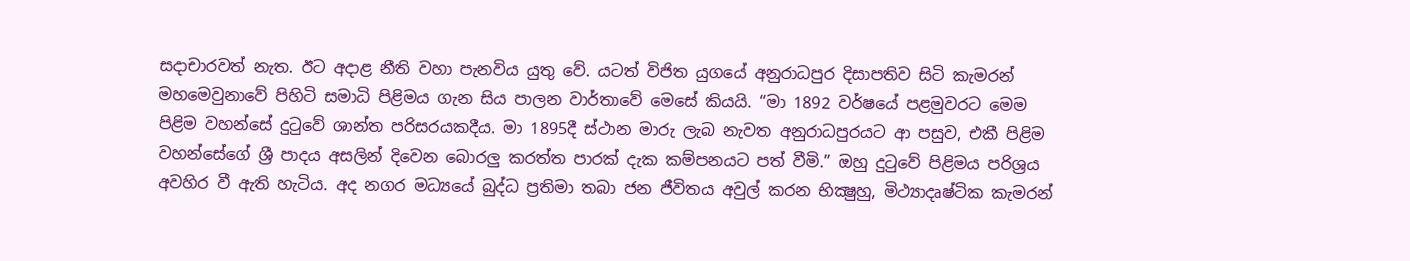සදාචාරවත් නැත. ඊට අදාළ නීති වහා පැනවිය යුතු වේ. යටත් විජිත යුගයේ අනුරාධපුර දිසාපතිව සිටි කැමරන් මහමෙවුනාවේ පිහිටි සමාධි පිළිමය ගැන සිය පාලන වාර්තාවේ මෙසේ කියයි. “මා 1892 වර්ෂයේ පළමුවරට මෙම පිළිම වහන්සේ දුටුවේ ශාන්ත පරිසරයකදීය. මා 1895දී ස්ථාන මාරු ලැබ නැවත අනුරාධපුරයට ආ පසුව, එකී පිළිම වහන්සේගේ ශ්‍රී පාදය අසලින් දිවෙන බොරලු කරත්ත පාරක් දැක කම්පනයට පත් වීමි.” ඔහු දුටුවේ පිළිමය පරිශ්‍රය අවහිර වී ඇති හැටිය. අද නගර මධ්‍යයේ බුද්ධ ප්‍රතිමා තබා ජන ජීවිතය අවුල් කරන භික්‍ෂුහු, මිථ්‍යාදෘෂ්ටික කැමරන්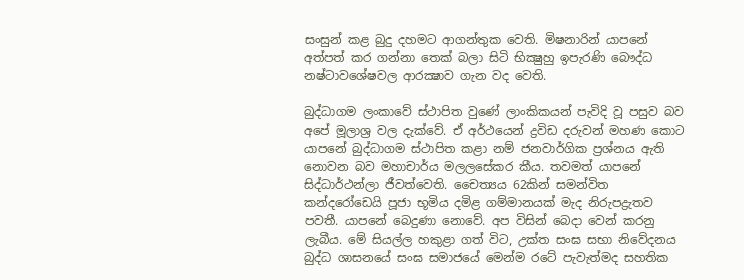සංසුන් කළ බුදු දහමට ආගන්තුක වෙති. මිෂනාරින් යාපනේ අත්පත් කර ගන්නා තෙක් බලා සිටි භික්‍ෂුහු ඉපැරණි බෞද්ධ නෂ්ටාවශේෂවල ආරක්‍ෂාව ගැන වද වෙති.

බුද්ධාගම ලංකාවේ ස්ථාපිත වුණේ ලාංකිකයන් පැවිදි වූ පසුව බව අපේ මූලාශ්‍ර වල දැක්වේ. ඒ අර්ථයෙන් ද්‍රවිඩ දරුවන් මහණ කොට යාපනේ බුද්ධාගම ස්ථාපිත කළා නම් ජනවාර්ගික ප්‍රශ්නය ඇති නොවන බව මහාචාර්ය මලලසේකර කීය. තවමත් යාපනේ සිද්ධාර්ථන්ලා ජීවත්වෙති. චෛත්‍යය 62කින් සමන්විත කන්දරෝඩෙයි පූජා භූමිය දමිළ ගම්මානයක් මැද නිරුපද්‍රැතව පවතී. යාපනේ බෙදුණා නොවේ. අප විසින් බෙදා වෙන් කරනු ලැබීය. මේ සියල්ල හකුළා ගත් විට, උක්ත සංඝ සභා නිවේදනය බුද්ධ ශාසනයේ සංඝ සමාජයේ මෙන්ම රටේ පැවැත්මද සහතික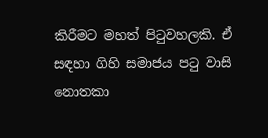කිරීමට මහත් පිටුවහලකි. ඒ සඳහා ගිහි සමාජය පටු වාසි නොතකා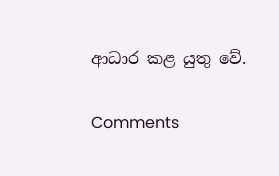ආධාර කළ යුතු වේ.

Comments